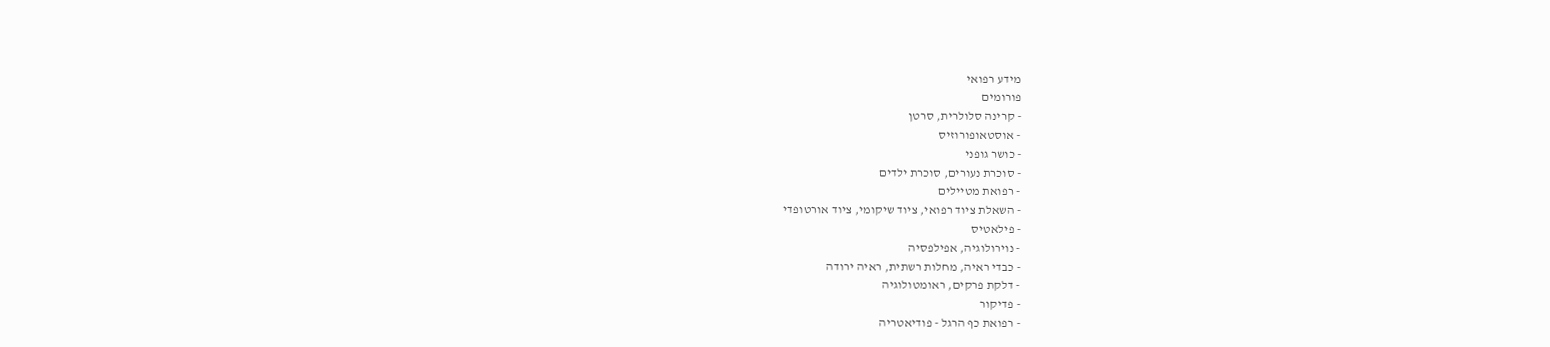מידע רפואי
פורומים
- קרינה סלולרית, סרטן
- אוסטאופורוזיס
- כושר גופני
- סוכרת נעורים, סוכרת ילדים
- רפואת מטיילים
- השאלת ציוד רפואי, ציוד שיקומי, ציוד אורטופדי
- פילאטיס
- נוירולוגיה, אפילפסיה
- כבדי ראיה, מחלות רשתית, ראיה ירודה
- דלקת פרקים, ראומטולוגיה
- פדיקור
- רפואת כף הרגל - פודיאטריה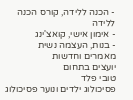- הכנה ללידה, קורס הכנה ללידה
- אימון אישי, קואצ'ינג
- בנות, העצמה נשית
מאמרים וחדשות
יועצים בתחום
טובי פלד
פסיכולוג ילדים ונוער פסיכולוג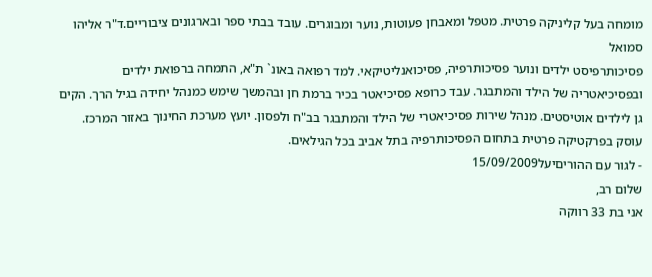מומחה בעל קליניקה פרטית. מטפל ומאבחן פעוטות, נוער ומבוגרים. עובד בבתי ספר ובארגונים ציבוריים.ד"ר אליהו סמואל
פסיכותרפיסט ילדים ונוער פסיכותרפיה, פסיכואנליטיקאי. למד רפואה באונ` ת"א, התמחה ברפואת ילדים ובפסיכיאטריה של הילד והמתבגר. עבד כרופא פסיכיאטר בכיר ברמת חן ובהמשך שימש כמנהל יחידה בגיל הרך. הקים גן לילדים אוטיסטים. מנהל שירות פסיכיאטרי של הילד והמתבגר בב"ח ולפסון. יועץ מערכת החינוך באזור המרכז. עוסק בפרקטיקה פרטית בתחום הפסיכותרפיה בתל אביב בכל הגילאים.
- לגור עם ההוריםיעל15/09/2009
שלום רב,
אני בת 33 רווקה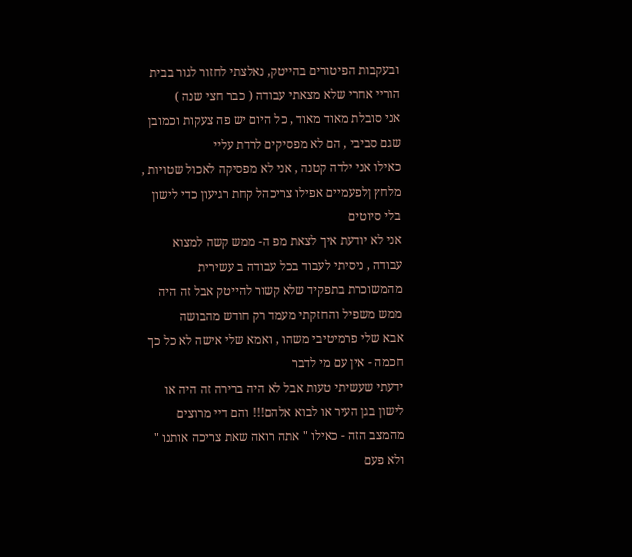ובעקבות הפיטורים בהייטק, נאלצתי לחזור לגור בבית הוריי אחרי שלא מצאתי עבודה ( כבר חצי שנה )
אני סובלת מאוד מאוד , כל היום יש פה צעקות וכמובן שגם סביבי , הם לא מפסיקים לרדת עליי
כאילו אני ילדה קטנה , אני לא מפסיקה לאכול שטויות , מלחץ ןלפעמיים אפילו צריכהל קחת רגיעון כדי לישון בלי סיוטים
אני לא יודעת איך לצאת מפ ה- ממש קשה למצוא עבודה , ניסיתי לעבוד בכל עבודה ב עשירית מהמשוכרת בתפקיד שלא קשור להייטק אבל זה היה ממש משפיל והחזקתי מעמד רק חודש מהבושה
אבא שלי פרמיטיבי משהו , ואמא שלי אישה לא כל כך חכמה - אין עם מי לדבר
ידעתי שעשיתי טעות אבל לא היה ברירה זה היה או לישון בגן העיר או לבוא אלהם!!! והם דיי מרוצים מהמצב הזה - כאילו " אתה רואה שאת צריכה אותנו " ולא פעם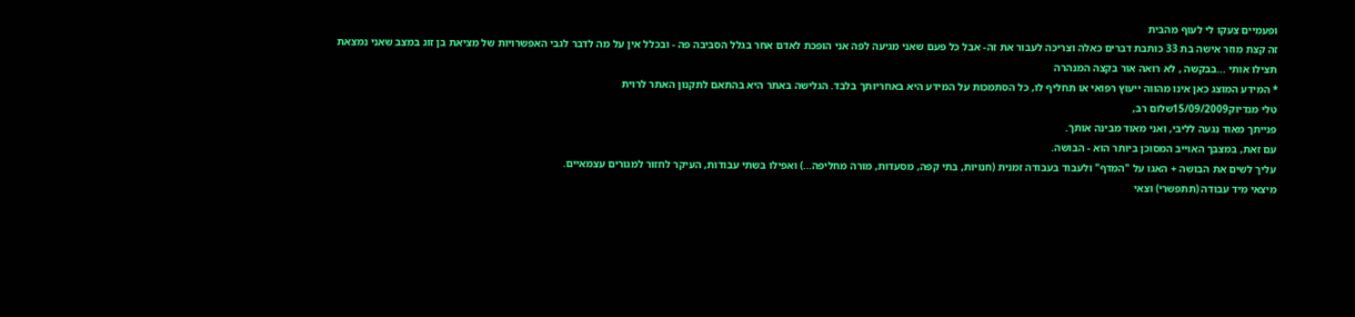ופעמיים צעקו לי לעוף מהבית
זה קצת מוזר אישה בת 33 כותבת דברים כאלה וצריכה לעבור את זה- אבל כל פעם שאני מגיעה לפה אני הופכת לאדם אחר בגלל הסביבה פה - ובכלל אין על מה לדבר לגבי האפשרויות של מציאת בן זוג במצב שאני נמצאת
תצילו אותי ...בבקשה , לא רואה אור בקצה המנהרה
* המידע המוצג כאן אינו מהווה ייעוץ רפואי או תחליף לו, כל הסתמכות על המידע היא באחריותך בלבד. הגלישה באתר היא בהתאם לתקנון האתר לרוית
טלי מנדיוק15/09/2009שלום רב,
פנייתך מאוד נגעה לליבי, ואני מאוד מבינה אותך.
עם זאת, במצבך האוייב המסוכן ביותר הוא - הבושה.
עליך לשים את הבושה + האגו על "המדף" ולעבוד בעבודה זמנית (חנויות, בתי קפה, מסעדות, מורה מחליפה...) ואפילו בשתי עבודות, העיקר לחזור למגורים עצמאיים.
מיצאי מיד עבודה (תתפשרי) וצאי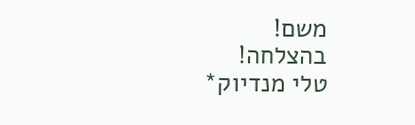משם!
בהצלחה!
טלי מנדיוק*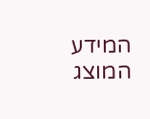המידע המוצג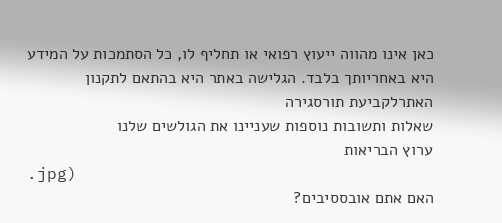כאן אינו מהווה ייעוץ רפואי או תחליף לו, כל הסתמכות על המידע היא באחריותך בלבד. הגלישה באתר היא בהתאם לתקנון האתרלקביעת תורסגירה
שאלות ותשובות נוספות שעניינו את הגולשים שלנו
ערוץ הבריאות
.jpg)
האם אתם אובססיבים?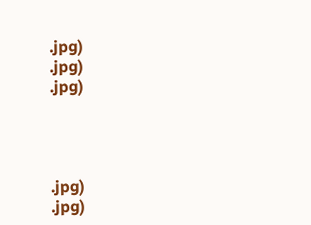.jpg)
.jpg)
.jpg)




.jpg)
.jpg)